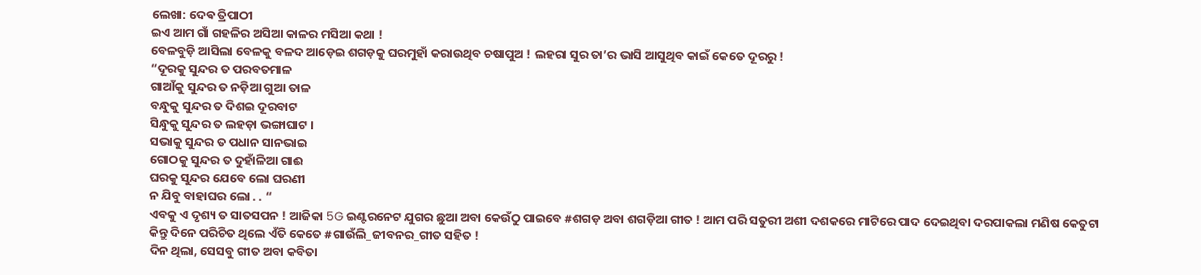ଲେଖା: ଦେଵ ତ୍ରିପାଠୀ
ଇଏ ଆମ ଗାଁ ଗହଳିର ଅସିଆ କାଳର ମସିଆ କଥା !
ବେଳବୁଡ଼ି ଆସିଲା ବେଳକୁ ବଳଦ ଆଡ଼େଇ ଶଗଡ଼କୁ ଘରମୁହାଁ କରାଉଥିବ ଚଷାପୁଅ ! ଲହରା ସୁର ତା’ର ଭାସି ଆସୁଥିବ କାଇଁ କେତେ ଦୂରରୁ !
“ଦୂରକୁ ସୁନ୍ଦର ତ ପରବତମାଳ
ଗାଆଁକୁ ସୁନ୍ଦର ତ ନଡ଼ିଆ ଗୁଆ ତାଳ
ବନ୍ଧୁକୁ ସୁନ୍ଦର ତ ଦିଶଇ ଦୂରବାଟ
ସିନ୍ଧୁକୁ ସୁନ୍ଦର ତ ଲହଡ଼ା ଭଙ୍ଗାଘାଟ ।
ସଭାକୁ ସୁନ୍ଦର ତ ପଧାନ ସାନଭାଇ
ଗୋଠକୁ ସୁନ୍ଦର ତ ଦୁହାଁଳିଆ ଗାଈ
ଘରକୁ ସୁନ୍ଦର ଯେବେ ଲୋ ଘରଣୀ
ନ ଯିବୁ ବାହାଘର ଲୋ . . “
ଏବକୁ ଏ ଦୃଶ୍ୟ ତ ସାତସପନ ! ଆଜିକା 5G ଇଣ୍ଟରନେଟ ଯୁଗର ଛୁଆ ଅବା କେଉଁଠୁ ପାଇବେ #ଶଗଡ଼ ଅବା ଶଗଡ଼ିଆ ଗୀତ ! ଆମ ପରି ସତୁରୀ ଅଶୀ ଦଶକରେ ମାଟିରେ ପାଦ ଦେଇଥିବା ଦରପାକଲା ମଣିଷ କେତୁଟା କିନ୍ତୁ ଦିନେ ପରିଚିତ ଥିଲେ ଏଁତି କେତେ #ଗାଉଁଲି_ଜୀବନର_ଗୀତ ସହିତ !
ଦିନ ଥିଲା, ସେସବୁ ଗୀତ ଅବା କବିତା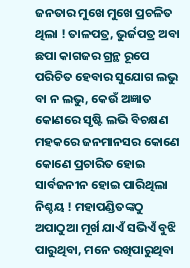ଜନତାର ମୁଖେ ମୁଖେ ପ୍ରଚଳିତ ଥିଲା ! ତାଳପତ୍ର, ଭୁର୍ଜପତ୍ର ଅବା ଛପା କାଗଜର ଗ୍ରନ୍ଥ ରୂପେ ପରିଚିତ ହେବାର ସୁଯୋଗ ଲଭୁ ବା ନ ଲଭୁ, କେଉଁ ଅଜ୍ଞାତ କୋଣରେ ସୃଷ୍ଟି ଲଭି ବିଚକ୍ଷଣ ମହକରେ ଜନମାନସର କୋଣେ କୋଣେ ପ୍ରଚାରିତ ହୋଇ ସାର୍ବଜନୀନ ହୋଇ ପାରିଥିଲା ନିଶ୍ଚୟ ! ମହାପଣ୍ଡିତଙ୍କଠୁ ଅପାଠୁଆ ମୂର୍ଖ ଯାଏଁ ସଭିଏଁ ବୁଝି ପାରୁଥିବା, ମନେ ରଖିପାରୁଥିବା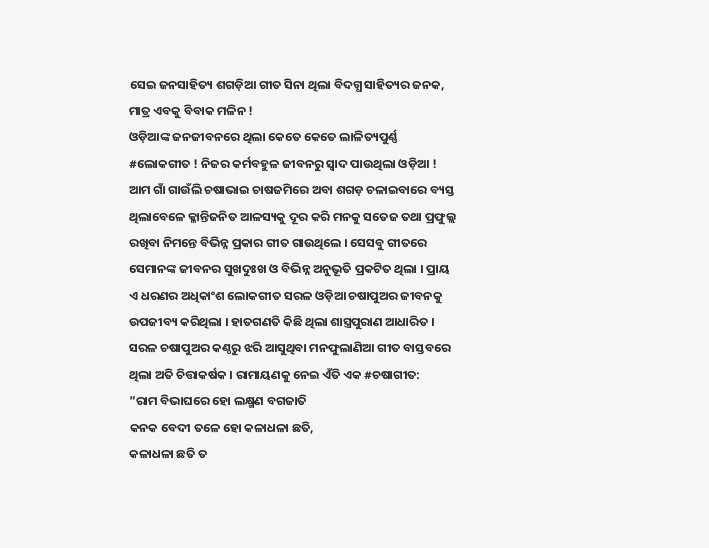ସେଇ ଜନସାହିତ୍ୟ ଶଗଡ଼ିଆ ଗୀତ ସିନା ଥିଲା ବିଦଗ୍ଧ ସାହିତ୍ୟର ଜନକ, ମାତ୍ର ଏବକୁ ବିବାକ ମଳିନ !
ଓଡ଼ିଆଙ୍କ ଜନଜୀବନରେ ଥିଲା କେତେ କେତେ ଲାଳିତ୍ୟପୁର୍ଣ୍ଣ #ଲୋକଗୀତ ! ନିଜର କର୍ମବହୁଳ ଜୀବନରୁ ସ୍ବାଦ ପାଉଥିଲା ଓଡ଼ିଆ ! ଆମ ଗାଁ ଗାଉଁଲି ଚଷାଭାଇ ଚାଷଜମିରେ ଅବା ଶଗଡ଼ ଚଳାଇବାରେ ବ୍ୟସ୍ତ ଥିଲାବେଳେ କ୍ଳାନ୍ତିଜନିତ ଆଳସ୍ୟକୁ ଦୂର କରି ମନକୁ ସତେଜ ତଥା ପ୍ରଫୁଲ୍ଲ ରଖିବା ନିମନ୍ତେ ବିଭିନ୍ନ ପ୍ରକାର ଗୀତ ଗାଉଥିଲେ । ସେସବୁ ଗୀତରେ ସେମାନଙ୍କ ଜୀବନର ସୁଖଦୁଃଖ ଓ ବିଭିନ୍ନ ଅନୁଭୂତି ପ୍ରକଟିତ ଥିଲା । ପ୍ରାୟ ଏ ଧରଣର ଅଧିକାଂଶ ଲୋକଗୀତ ସରଳ ଓଡ଼ିଆ ଚଷାପୁଅର ଜୀବନକୁ ଉପଜୀବ୍ୟ କରିଥିଲା । ହାତଗଣତି କିଛି ଥିଲା ଶାସ୍ତ୍ରପୁରାଣ ଆଧାରିତ । ସରଳ ଚଷାପୁଅର କଣ୍ଠରୁ ଝରି ଆସୁଥିବା ମନଫୁଲାଣିଆ ଗୀତ ବାସ୍ତବରେ ଥିଲା ଅତି ଚିତ୍ତାକର୍ଷକ । ରାମାୟଣକୁ ନେଇ ଏଁତି ଏକ #ଚଷାଗୀତ:
”ରାମ ବିଭାଘରେ ହୋ ଲକ୍ଷ୍ମଣ ବଗଜାତି
କନକ ବେଦୀ ତଳେ ହୋ କଳାଧଳା ଛତି,
କଳାଧଳା ଛତି ତ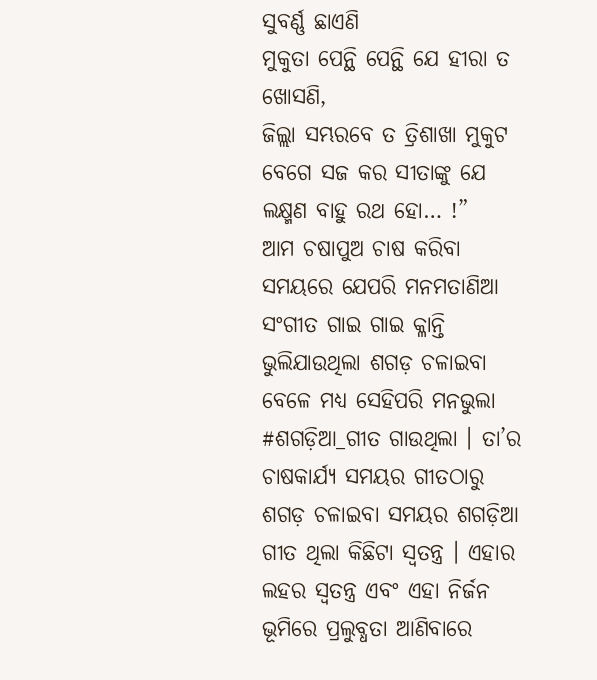ସୁବର୍ଣ୍ଣ ଛାଏଣି
ମୁକୁତା ପେନ୍ଥି ପେନ୍ଥି ଯେ ହୀରା ତ ଖୋସଣି,
ଜିଲ୍ଲା ସମ୍ଭରବେ ତ ତ୍ରିଶାଖା ମୁକୁଟ
ବେଗେ ସଜ କର ସୀତାଙ୍କୁ ଯେ
ଲକ୍ଷ୍ମଣ ବାହୁ ରଥ ହୋ… !”
ଆମ ଚଷାପୁଅ ଚାଷ କରିବା ସମୟରେ ଯେପରି ମନମତାଣିଆ ସଂଗୀତ ଗାଇ ଗାଇ କ୍ଳାନ୍ତି ଭୁଲିଯାଉଥିଲା ଶଗଡ଼ ଚଳାଇବା ବେଳେ ମଧ୍ୟ ସେହିପରି ମନଭୁଲା #ଶଗଡ଼ିଆ_ଗୀତ ଗାଉଥିଲା । ତା’ର ଚାଷକାର୍ଯ୍ୟ ସମୟର ଗୀତଠାରୁ ଶଗଡ଼ ଚଳାଇବା ସମୟର ଶଗଡ଼ିଆ ଗୀତ ଥିଲା କିଛିଟା ସ୍ବତନ୍ତ୍ର । ଏହାର ଲହର ସ୍ବତନ୍ତ୍ର ଏବଂ ଏହା ନିର୍ଜନ ଭୂମିରେ ପ୍ରଲୁବ୍ଧତା ଆଣିବାରେ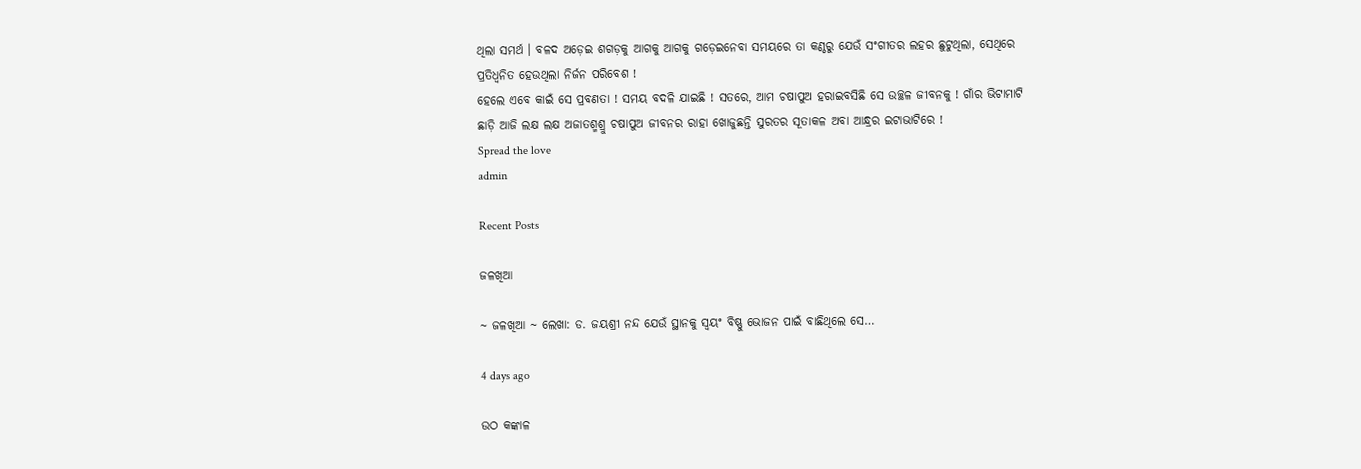ଥିଲା ସମର୍ଥ । ବଳଦ ଅଡ଼େଇ ଶଗଡ଼କୁ ଆଗକୁ ଆଗକୁ ଗଡ଼େଇନେବା ସମୟରେ ତା କଣ୍ଠରୁ ଯେଉଁ ସଂଗୀତର ଲହର ଛୁଟୁଥିଲା, ସେଥିରେ ପ୍ରତିଧ୍ୱନିତ ହେଉଥିଲା ନିର୍ଜନ ପରିବେଶ !
ହେଲେ ଏବେ କାଇଁ ସେ ପ୍ରବଣତା ! ସମୟ ବଦଳି ଯାଇଛି ! ସତରେ, ଆମ ଚଷାପୁଅ ହରାଇବସିଛି ସେ ଉଚ୍ଛଳ ଜୀବନକୁ ! ଗାଁର ଭିଟାମାଟି ଛାଡ଼ି ଆଜି ଲକ୍ଷ ଲକ୍ଷ ଅଜାତଶ୍ମଶ୍ରୁ ଚଷାପୁଅ ଜୀବନର ରାହା ଖୋଜୁଛନ୍ତି ସୁରତର ସୂତାକଳ ଅବା ଆନ୍ଧ୍ରର ଇଟାଭାଟିରେ !
Spread the love
admin

Recent Posts

ଜଳଖିଆ

~ ଜଳଖିଆ ~ ଲେଖା: ଡ. ଜୟଶ୍ରୀ ନନ୍ଦ ଯେଉଁ ସ୍ଥାନକୁ ସ୍ବୟଂ ବିଷ୍ଣୁ ଭୋଜନ ପାଇଁ ବାଛିଥିଲେ ସେ…

4 days ago

ଉଠ କଙ୍କାଳ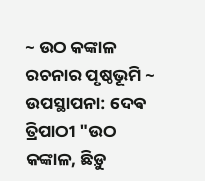~ ଉଠ କଙ୍କାଳ ରଚନାର ପୃଷ୍ଠଭୂମି ~ ଉପସ୍ଥାପନା: ଦେଵ ତ୍ରିପାଠୀ "ଉଠ କଙ୍କାଳ, ଛିଡ଼ୁ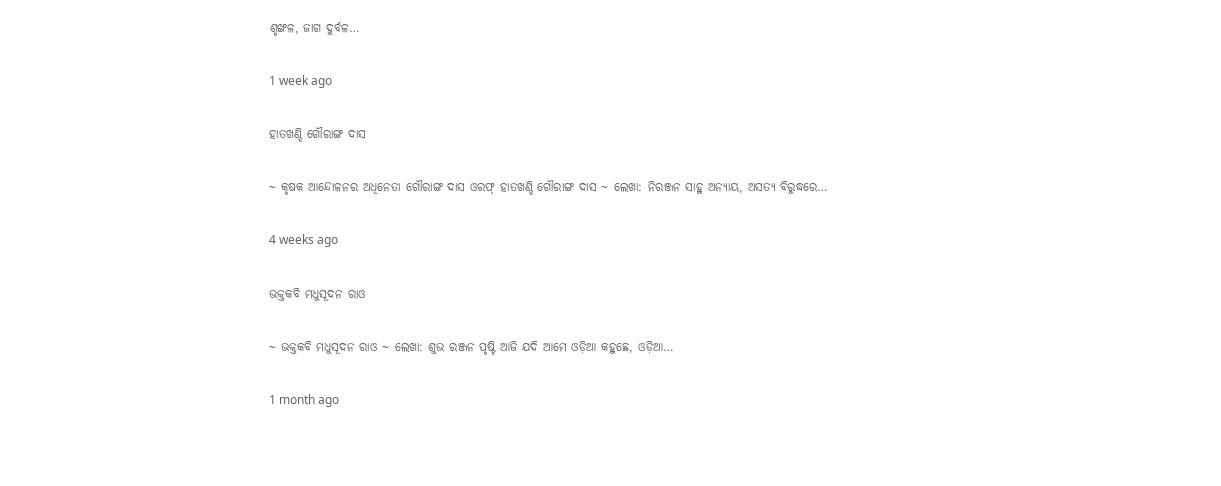ଶୃଙ୍ଖଳ, ଜାଗ ଦୁର୍ବଳ…

1 week ago

ହାତଖଣ୍ଡି ଗୌରାଙ୍ଗ ଦାସ

~ କୃଷକ ଆନ୍ଦୋଳନର ଅଧିନେତା ଗୌରାଙ୍ଗ ଦାସ ଓରଫ୍ ହାତଖଣ୍ଡି ଗୌରାଙ୍ଗ ଦାସ ~ ଲେଖା: ନିରଞ୍ଜନ ସାହୁ ଅନ୍ୟାୟ, ଅସତ୍ୟ ବିରୁଦ୍ଧରେ…

4 weeks ago

ଭକ୍ତକବି ମଧୁସୂଦନ ରାଓ

~ ଭକ୍ତକବି ମଧୁସୂଦନ ରାଓ ~ ଲେଖା: ଶୁଭ ରଞ୍ଜନ ପୃଷ୍ଟି ଆଜି ଯଦି ଆମେ ଓଡ଼ିଆ କହୁଛେ, ଓଡ଼ିଆ…

1 month ago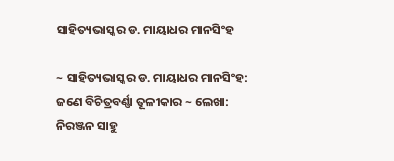ସାହିତ୍ୟଭାସ୍କର ଡ. ମାୟାଧର ମାନସିଂହ

~ ସାହିତ୍ୟଭାସ୍କର ଡ. ମାୟାଧର ମାନସିଂହ: ଜଣେ ବିଚିତ୍ରବର୍ଣ୍ଣା ତୂଳୀକାର ~ ଲେଖା: ନିରଞ୍ଜନ ସାହୁ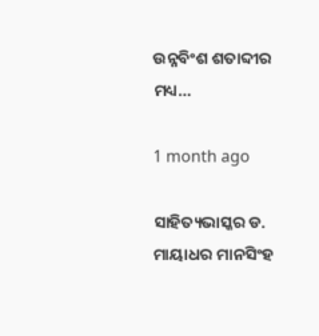ଉନ୍ନବିଂଶ ଶତାବ୍ଦୀର ମଧ୍ୟ…

1 month ago

ସାହିତ୍ୟଭାସ୍କର ଡ. ମାୟାଧର ମାନସିଂହ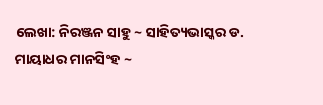ଲେଖା: ନିରଞ୍ଜନ ସାହୁ ~ ସାହିତ୍ୟଭାସ୍କର ଡ. ମାୟାଧର ମାନସିଂହ ~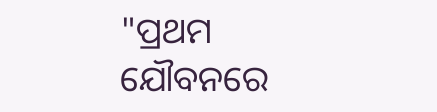"ପ୍ରଥମ ଯୌବନରେ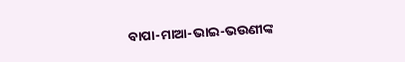ବାପା-ମାଆ-ଭାଇ-ଭଉଣୀଙ୍କ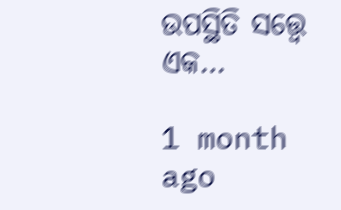ଉପସ୍ଥିତି ସତ୍ତ୍ୱେ ଏକ…

1 month ago